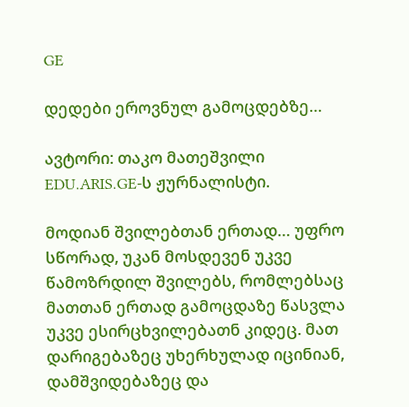GE

დედები ეროვნულ გამოცდებზე…

ავტორი: თაკო მათეშვილი EDU.ARIS.GE-ს ჟურნალისტი.

მოდიან შვილებთან ერთად… უფრო სწორად, უკან მოსდევენ უკვე წამოზრდილ შვილებს, რომლებსაც მათთან ერთად გამოცდაზე წასვლა უკვე ესირცხვილებათნ კიდეც. მათ დარიგებაზეც უხერხულად იცინიან, დამშვიდებაზეც და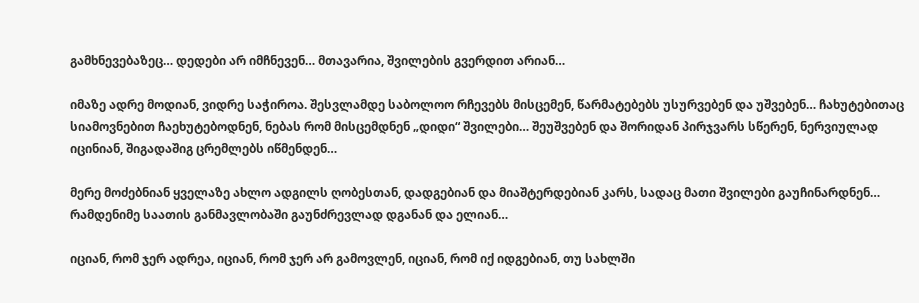გამხნევებაზეც… დედები არ იმჩნევენ… მთავარია, შვილების გვერდით არიან…

იმაზე ადრე მოდიან, ვიდრე საჭიროა. შესვლამდე საბოლოო რჩევებს მისცემენ, წარმატებებს უსურვებენ და უშვებენ… ჩახუტებითაც სიამოვნებით ჩაეხუტებოდნენ, ნებას რომ მისცემდნენ „დიდი“ შვილები… შეუშვებენ და შორიდან პირჯვარს სწერენ, ნერვიულად იცინიან, შიგადაშიგ ცრემლებს იწმენდენ…

მერე მოძებნიან ყველაზე ახლო ადგილს ღობესთან, დადგებიან და მიაშტერდებიან კარს, სადაც მათი შვილები გაუჩინარდნენ… რამდენიმე საათის განმავლობაში გაუნძრევლად დგანან და ელიან…

იციან, რომ ჯერ ადრეა, იციან, რომ ჯერ არ გამოვლენ, იციან, რომ იქ იდგებიან, თუ სახლში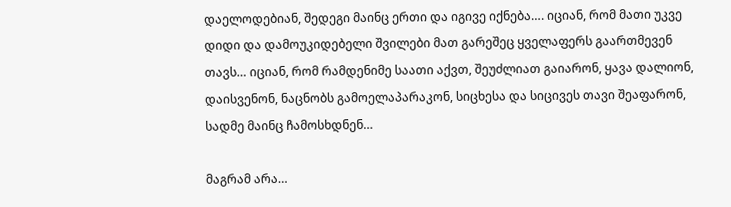დაელოდებიან, შედეგი მაინც ერთი და იგივე იქნება…. იციან, რომ მათი უკვე დიდი და დამოუკიდებელი შვილები მათ გარეშეც ყველაფერს გაართმევენ თავს… იციან, რომ რამდენიმე საათი აქვთ, შეუძლიათ გაიარონ, ყავა დალიონ, დაისვენონ, ნაცნობს გამოელაპარაკონ, სიცხესა და სიცივეს თავი შეაფარონ, სადმე მაინც ჩამოსხდნენ…

მაგრამ არა…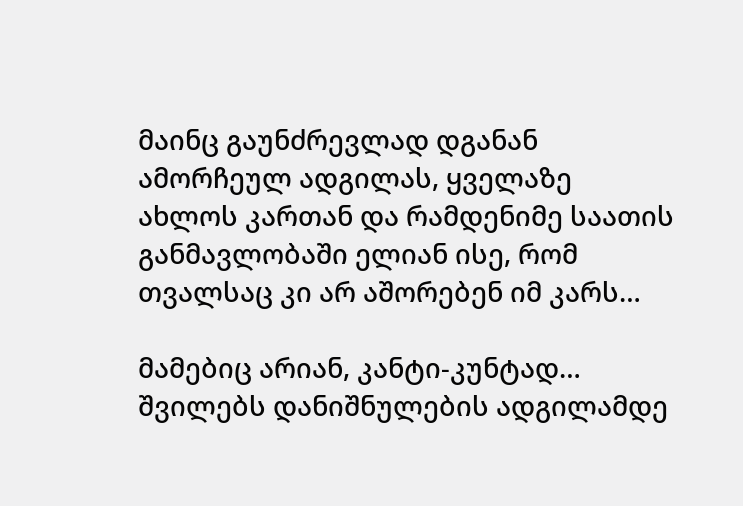მაინც გაუნძრევლად დგანან ამორჩეულ ადგილას, ყველაზე ახლოს კართან და რამდენიმე საათის განმავლობაში ელიან ისე, რომ თვალსაც კი არ აშორებენ იმ კარს…

მამებიც არიან, კანტი-კუნტად… შვილებს დანიშნულების ადგილამდე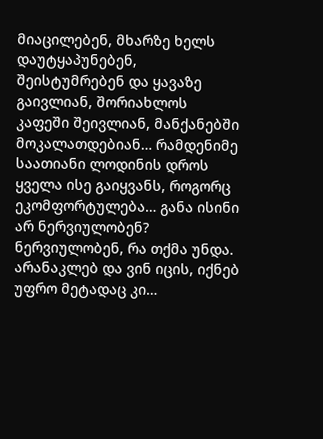მიაცილებენ, მხარზე ხელს დაუტყაპუნებენ, შეისტუმრებენ და ყავაზე გაივლიან, შორიახლოს კაფეში შეივლიან, მანქანებში მოკალათდებიან… რამდენიმე საათიანი ლოდინის დროს ყველა ისე გაიყვანს, როგორც ეკომფორტულება… განა ისინი არ ნერვიულობენ? ნერვიულობენ, რა თქმა უნდა. არანაკლებ და ვინ იცის, იქნებ უფრო მეტადაც კი…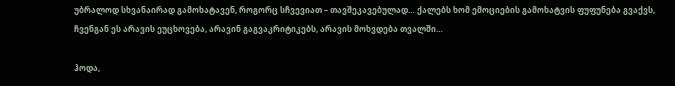უბრალოდ სხვანაირად გამოხატავენ, როგორც სჩვევიათ – თავშეკავებულად… ქალებს ხომ ემოციების გამოხატვის ფუფუნება გვაქვს, ჩვენგან ეს არავის ეუცხოვება, არავინ გაგვაკრიტიკებს, არავის მოხვდება თვალში…

ჰოდა,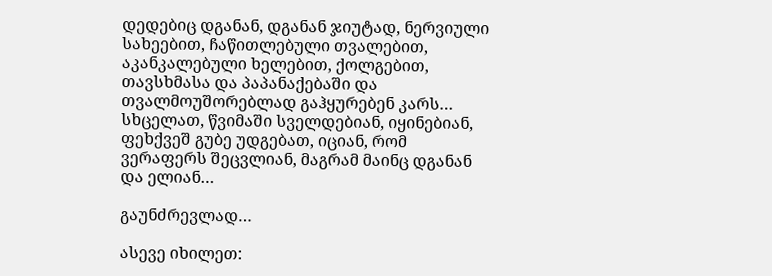დედებიც დგანან, დგანან ჯიუტად, ნერვიული სახეებით, ჩაწითლებული თვალებით, აკანკალებული ხელებით, ქოლგებით, თავსხმასა და პაპანაქებაში და თვალმოუშორებლად გაჰყურებენ კარს… სხცელათ, წვიმაში სველდებიან, იყინებიან, ფეხქვეშ გუბე უდგებათ, იციან, რომ ვერაფერს შეცვლიან, მაგრამ მაინც დგანან და ელიან…

გაუნძრევლად…

ასევე იხილეთ: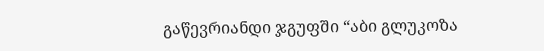გაწევრიანდი ჯგუფში “აბი გლუკოზა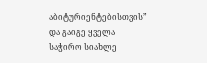აბიტურიენტებისთვის” და გაიგე ყველა საჭირო სიახლე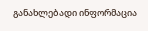განახლებადი ინფორმაცია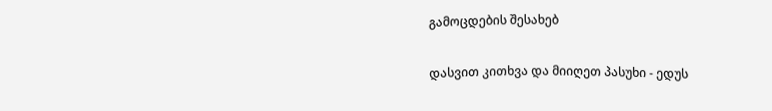გამოცდების შესახებ

დასვით კითხვა და მიიღეთ პასუხი - ედუს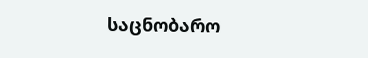საცნობარო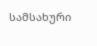სამსახური